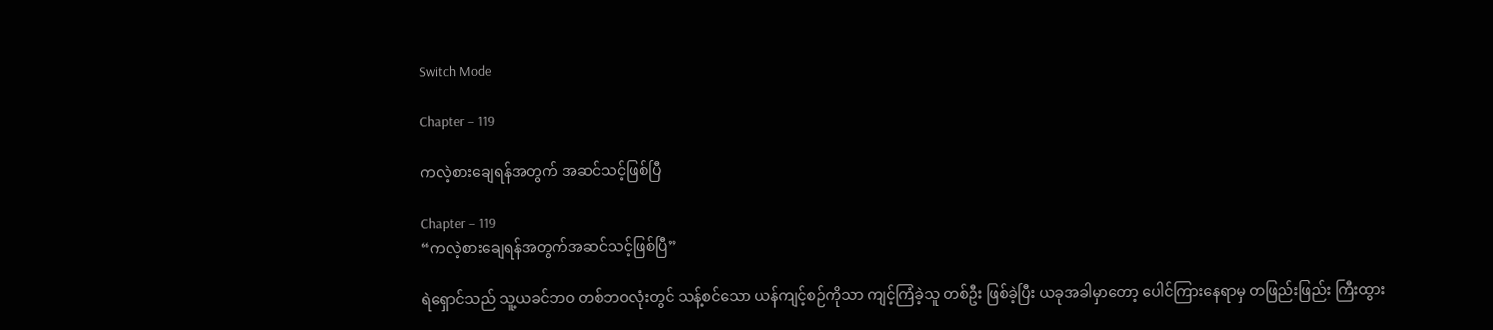Switch Mode

Chapter – 119

ကလဲ့စားချေရန်အတွက် အဆင်သင့်ဖြစ်ပြီ

Chapter – 119
“ကလဲ့စားချေရန်အတွက်အဆင်သင့်ဖြစ်ပြီ”

ရဲရှောင်သည် သူ့ယခင်ဘဝ တစ်ဘဝလုံးတွင် သန့်စင်သော ယန်ကျင့်စဉ်ကိုသာ ကျင့်ကြံခဲ့သူ တစ်ဦး ဖြစ်ခဲ့ပြီး ယခုအခါမှာတော့ ပေါင်ကြားနေရာမှ တဖြည်းဖြည်း ကြီးထွား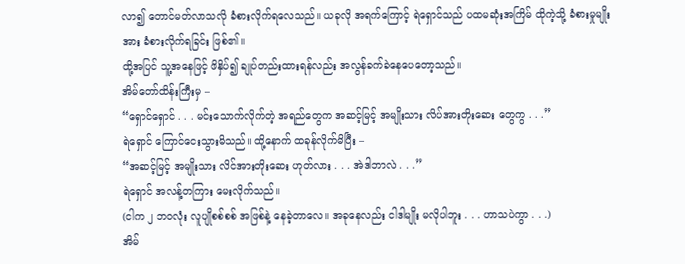လာ၍ တောင်မတ်လာသလို ခံစားလိုက်ရလေသည်။ ယခုလို အရက်ကြောင့် ရဲရှောင်သည် ပထမဆုံးအကြိမ် ထိုကဲ့သို့ ခံစားမှုမျိုးအား ခံစားလိုက်ရခြင်း ဖြစ်၏။
ထို့အပြင် သူ့အနေဖြင့် ဖိနှိပ်၍ ချုပ်တည်းထားရန်လည်း အလွန်ခက်ခဲနေပေတော့သည်။
အိမ်တော်ထိန်းကြီးမှ –
“ရှောင်ရှောင် . . . မင်းသောက်လိုက်တဲ့ အရည်တွေက အဆင့်မြင့် အမျိုးသား လိပ်အားတိုးဆေး တွေကွ . . .”
ရဲရှောင် ကြောင်ငေးသွားမိသည်။ ထို့နောက် ထခုန်လိုက်မိပြီး –
“အဆင့်မြင့် အမျိုးသား လိင်အားတိုးဆေး ဟုတ်လား . . . အဲဒါဘာလဲ . . .”
ရဲရှောင် အလန့်တကြား မေးလိုက်သည်။
(ငါက ၂ ဘဝလုံး လူပျိုစစ်စစ် အဖြစ်နဲ့ နေခဲ့တာလေ။ အခုနေလည်း ငါဒါမျိုး မလိုပါဘူး . . . ဟာသပဲကွာ . . .)
အိမ်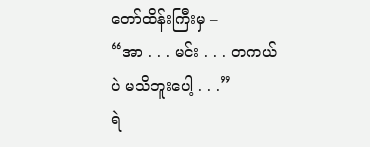တော်ထိန်းကြီးမှ –
“အာ . . . မင်း . . . တကယ်ပဲ မသိဘူးပေါ့ . . .”
ရဲ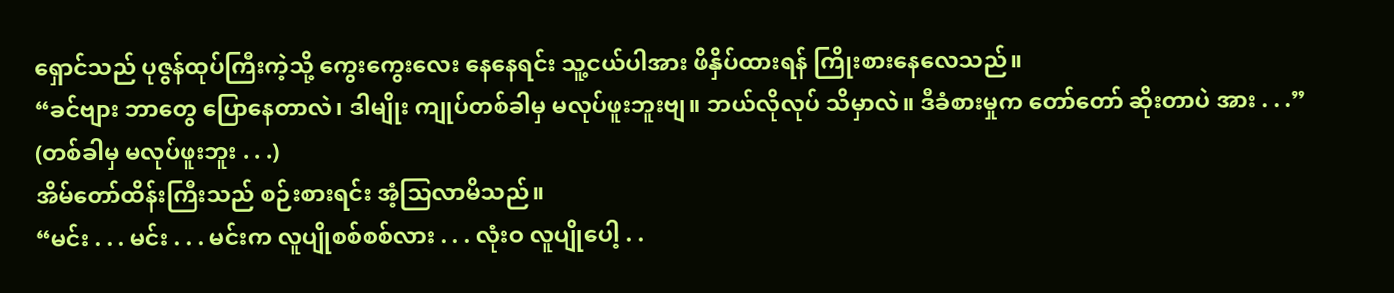ရှောင်သည် ပုဇွန်ထုပ်ကြီးကဲ့သို့ ကွေးကွေးလေး နေနေရင်း သူ့ငယ်ပါအား ဖိနှိပ်ထားရန် ကြိုးစားနေလေသည်။
“ခင်ဗျား ဘာတွေ ပြောနေတာလဲ၊ ဒါမျိုး ကျုပ်တစ်ခါမှ မလုပ်ဖူးဘူးဗျ။ ဘယ်လိုလုပ် သိမှာလဲ။ ဒီခံစားမှုက တော်တော် ဆိုးတာပဲ အား . . .”
(တစ်ခါမှ မလုပ်ဖူးဘူး . . .)
အိမ်တော်ထိန်းကြီးသည် စဉ်းစားရင်း အံ့သြလာမိသည်။
“မင်း . . . မင်း . . . မင်းက လူပျိုစစ်စစ်လား . . . လုံးဝ လူပျိုပေါ့ . .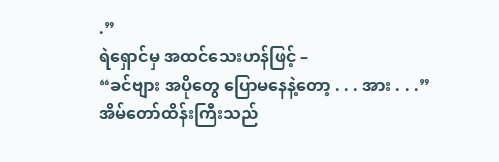.”
ရဲရှောင်မှ အထင်သေးဟန်ဖြင့် –
“ခင်ဗျား အပိုတွေ ပြောမနေနဲ့တော့ . . . အား . . .”
အိမ်တော်ထိန်းကြီးသည်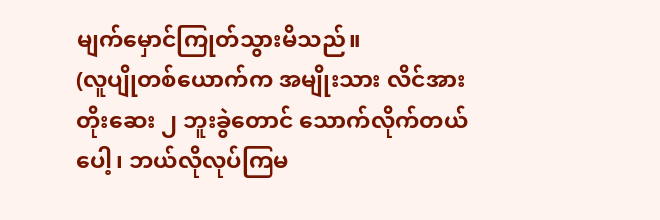မျက်မှောင်ကြုတ်သွားမိသည်။
(လူပျိုတစ်ယောက်က အမျိုးသား လိင်အားတိုးဆေး ၂ ဘူးခွဲတောင် သောက်လိုက်တယ်ပေါ့၊ ဘယ်လိုလုပ်ကြမ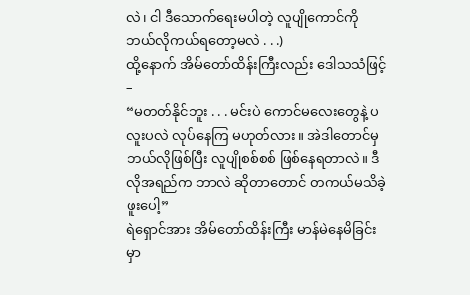လဲ၊ ငါ ဒီသောက်ရေးမပါတဲ့ လူပျိုကောင်ကို ဘယ်လိုကယ်ရတော့မလဲ . . .)
ထို့နောက် အိမ်တော်ထိန်းကြီးလည်း ဒေါသသံဖြင့် –
“မတတ်နိုင်ဘူး . . . မင်းပဲ ကောင်မလေးတွေနဲ့ ပလူးပလဲ လုပ်နေကြ မဟုတ်လား။ အဲဒါတောင်မှ ဘယ်လိုဖြစ်ပြီး လူပျိုစစ်စစ် ဖြစ်နေရတာလဲ။ ဒီလိုအရည်က ဘာလဲ ဆိုတာတောင် တကယ်မသိခဲ့ဖူးပေါ့”
ရဲရှောင်အား အိမ်တော်ထိန်းကြီး မာန်မဲနေမိခြင်းမှာ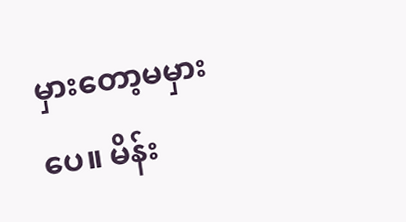မှားတော့မမှားပေ။ မိန်း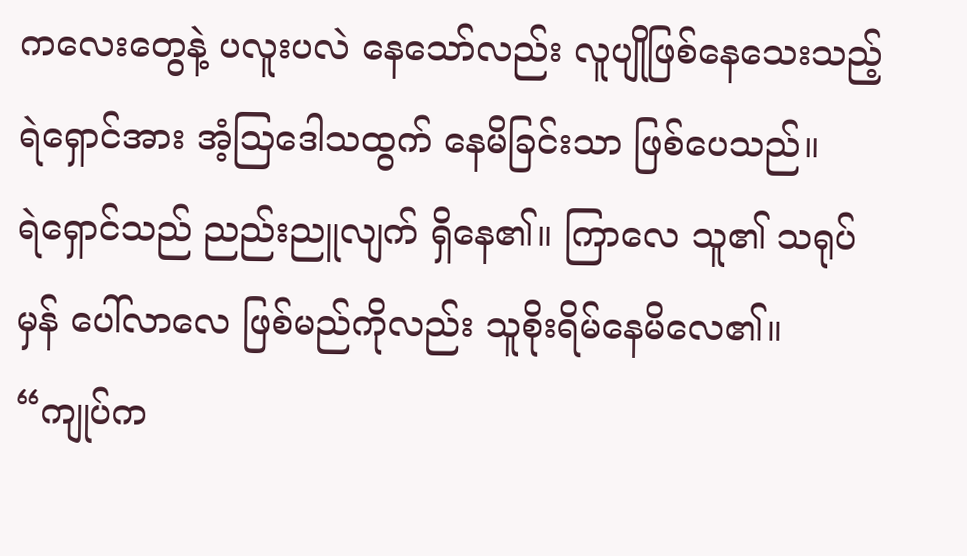ကလေးတွေနဲ့ ပလူးပလဲ နေသော်လည်း လူပျိုဖြစ်နေသေးသည့် ရဲရှောင်အား အံ့သြဒေါသထွက် နေမိခြင်းသာ ဖြစ်ပေသည်။
ရဲရှောင်သည် ညည်းညူလျက် ရှိနေ၏။ ကြာလေ သူ၏ သရုပ်မှန် ပေါ်လာလေ ဖြစ်မည်ကိုလည်း သူစိုးရိမ်နေမိလေ၏။
“ကျုပ်က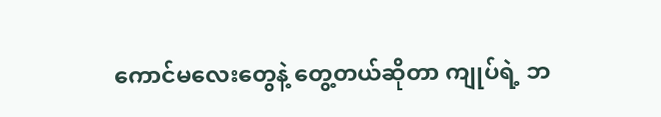ကောင်မလေးတွေနဲ့ တွေ့တယ်ဆိုတာ ကျုပ်ရဲ့ ဘ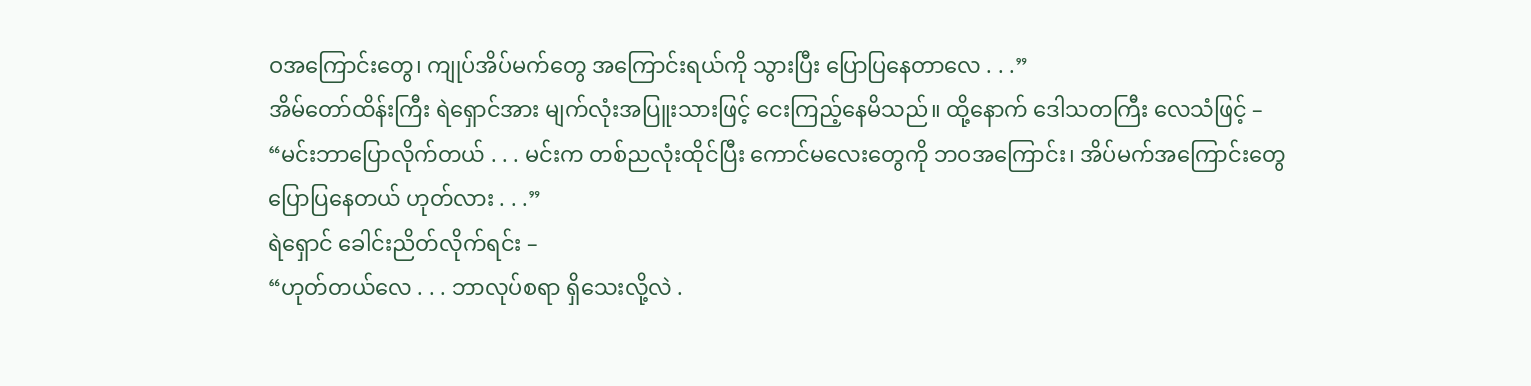ဝအကြောင်းတွေ၊ ကျုပ်အိပ်မက်တွေ အကြောင်းရယ်ကို သွားပြီး ပြောပြနေတာလေ . . .”
အိမ်တော်ထိန်းကြီး ရဲရှောင်အား မျက်လုံးအပြူးသားဖြင့် ငေးကြည့်နေမိသည်။ ထို့နောက် ဒေါသတကြီး လေသံဖြင့် –
“မင်းဘာပြောလိုက်တယ် . . . မင်းက တစ်ညလုံးထိုင်ပြီး ကောင်မလေးတွေကို ဘဝအကြောင်း၊ အိပ်မက်အကြောင်းတွေ ပြောပြနေတယ် ဟုတ်လား . . .”
ရဲရှောင် ခေါင်းညိတ်လိုက်ရင်း –
“ဟုတ်တယ်လေ . . . ဘာလုပ်စရာ ရှိသေးလို့လဲ .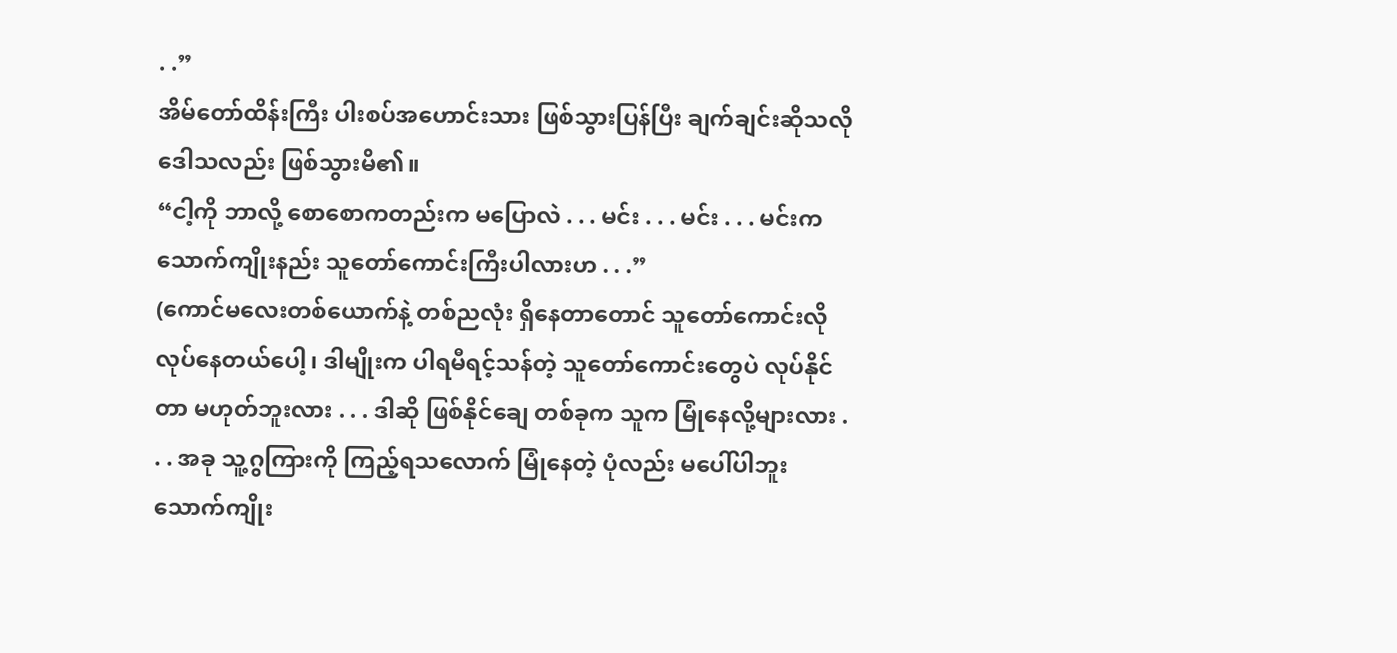. .”
အိမ်တော်ထိန်းကြီး ပါးစပ်အဟောင်းသား ဖြစ်သွားပြန်ပြီး ချက်ချင်းဆိုသလို ဒေါသလည်း ဖြစ်သွားမိ၏။
“ငါ့ကို ဘာလို့ စောစောကတည်းက မပြောလဲ . . . မင်း . . . မင်း . . . မင်းက သောက်ကျိုးနည်း သူတော်ကောင်းကြီးပါလားဟ . . .”
(ကောင်မလေးတစ်ယောက်နဲ့ တစ်ညလုံး ရှိနေတာတောင် သူတော်ကောင်းလို လုပ်နေတယ်ပေါ့၊ ဒါမျိုးက ပါရမီရင့်သန်တဲ့ သူတော်ကောင်းတွေပဲ လုပ်နိုင်တာ မဟုတ်ဘူးလား . . . ဒါဆို ဖြစ်နိုင်ချေ တစ်ခုက သူက မြုံနေလို့များလား . . . အခု သူ့ဂွကြားကို ကြည့်ရသလောက် မြုံနေတဲ့ ပုံလည်း မပေါ်ပါဘူး သောက်ကျိုး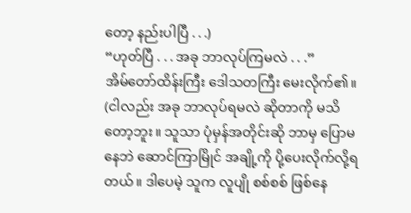တော့ နည်းပါပြီ . . .)
“ဟုတ်ပြီ . . . အခု ဘာလုပ်ကြမလဲ . . .”
အိမ်တော်ထိန်းကြီး ဒေါသတကြီး မေးလိုက်၏။
(ငါလည်း အခု ဘာလုပ်ရမလဲ ဆိုတာကို မသိတော့ဘူး။ သူသာ ပုံမှန်အတိုင်းဆို ဘာမှ ပြောမနေဘဲ ဆောင်ကြာမြိုင် အချို့ကို ပို့ပေးလိုက်လို့ရတယ်။ ဒါပေမဲ့ သူက လူပျို စစ်စစ် ဖြစ်နေ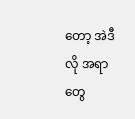တော့ အဲဒီလို အရာတွေ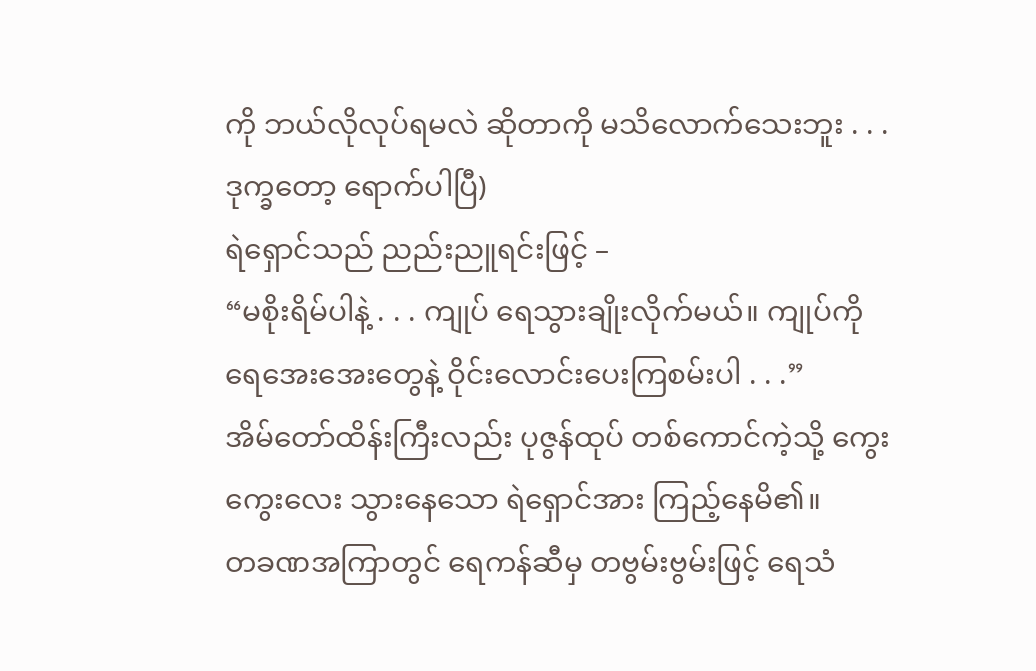ကို ဘယ်လိုလုပ်ရမလဲ ဆိုတာကို မသိလောက်သေးဘူး . . . ဒုက္ခတော့ ရောက်ပါပြီ)
ရဲရှောင်သည် ညည်းညူရင်းဖြင့် –
“မစိုးရိမ်ပါနဲ့ . . . ကျုပ် ရေသွားချိုးလိုက်မယ်။ ကျုပ်ကို ရေအေးအေးတွေနဲ့ ဝိုင်းလောင်းပေးကြစမ်းပါ . . .”
အိမ်တော်ထိန်းကြီးလည်း ပုဇွန်ထုပ် တစ်ကောင်ကဲ့သို့ ကွေးကွေးလေး သွားနေသော ရဲရှောင်အား ကြည့်နေမိ၏။
တခဏအကြာတွင် ရေကန်ဆီမှ တဗွမ်းဗွမ်းဖြင့် ရေသံ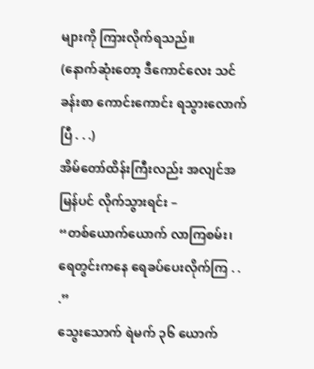များကို ကြားလိုက်ရသည်။
(နောက်ဆုံးတော့ ဒီကောင်လေး သင်ခန်းစာ ကောင်းကောင်း ရသွားလောက်ပြီ . . .)
အိမ်တော်ထိန်းကြီးလည်း အလျင်အမြန်ပင် လိုက်သွားရင်း –
“တစ်ယောက်ယောက် လာကြစမ်း၊ ရေတွင်းကနေ ရေခပ်ပေးလိုက်ကြ . . .”
သွေးသောက် ရဲမက် ၃၆ ယောက်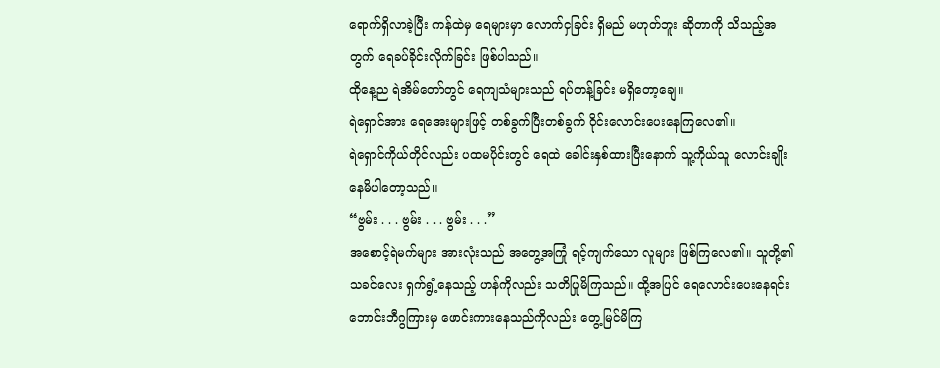ရောက်ရှိလာခဲ့ပြီး ကန်ထဲမှ ရေများမှာ လောက်ငှခြင်း ရှိမည် မဟုတ်ဘူး ဆိုတာကို သိသည့်အတွက် ရေခပ်ခိုင်းလိုက်ခြင်း ဖြစ်ပါသည်။
ထိုနေ့ည ရဲအိမ်တော်တွင် ရေကျသံများသည် ရပ်တန့်ခြင်း မရှိတော့ချေ။
ရဲရှောင်အား ရေအေးများဖြင့် တစ်ခွက်ပြီးတစ်ခွက် ဝိုင်းလောင်းပေးနေကြလေ၏။
ရဲရှောင်ကိုယ်တိုင်လည်း ပထမပိုင်းတွင် ရေထဲ ခေါင်းနှစ်ထားပြီးနောက် သူ့ကိုယ်သူ လောင်းချိုး နေမိပါတော့သည်။
“ဗွမ်း . . . ဗွမ်း . . . ဗွမ်း . . .”
အစောင့်ရဲမက်များ အားလုံးသည် အတွေ့အကြုံ ရင့်ကျက်သော လူများ ဖြစ်ကြလေ၏။ သူတို့၏ သခင်လေး ရှက်ရွံ့နေသည့် ဟန်ကိုလည်း သတိပြုမိကြသည်။ ထို့အပြင် ရေလောင်းပေးနေရင်း ဘောင်းဘီဂွကြားမှ ဖောင်းကားနေသည်ကိုလည်း တွေ့မြင်မိကြ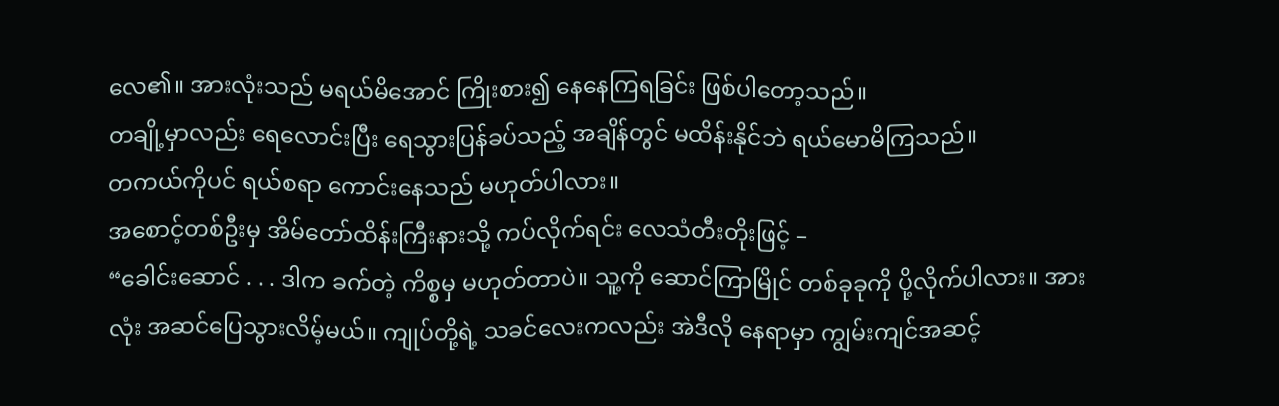လေ၏။ အားလုံးသည် မရယ်မိအောင် ကြိုးစား၍ နေနေကြရခြင်း ဖြစ်ပါတော့သည်။
တချို့မှာလည်း ရေလောင်းပြီး ရေသွားပြန်ခပ်သည့် အချိန်တွင် မထိန်းနိုင်ဘဲ ရယ်မောမိကြသည်။
တကယ်ကိုပင် ရယ်စရာ ကောင်းနေသည် မဟုတ်ပါလား။
အစောင့်တစ်ဦးမှ အိမ်တော်ထိန်းကြီးနားသို့ ကပ်လိုက်ရင်း လေသံတီးတိုးဖြင့် –
“ခေါင်းဆောင် . . . ဒါက ခက်တဲ့ ကိစ္စမှ မဟုတ်တာပဲ။ သူ့ကို ဆောင်ကြာမြိုင် တစ်ခုခုကို ပို့လိုက်ပါလား။ အားလုံး အဆင်ပြေသွားလိမ့်မယ်။ ကျုပ်တို့ရဲ့ သခင်လေးကလည်း အဲဒီလို နေရာမှာ ကျွမ်းကျင်အဆင့်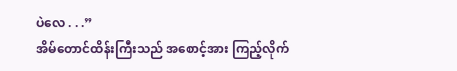ပဲလေ . . .”
အိမ်တောင်ထိန်းကြီးသည် အစောင့်အား ကြည့်လိုက်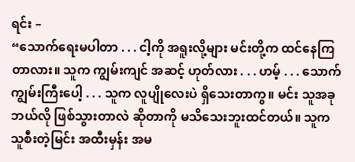ရင်း –
“သောက်ရေးမပါတာ . . . ငါ့ကို အရူးလို့များ မင်းတို့က ထင်နေကြတာလား။ သူက ကျွမ်းကျင် အဆင့် ဟုတ်လား . . . ဟမ့် . . . သောက်ကျွမ်းကြီးပေါ့ . . . သူက လူပျိုလေးပဲ ရှိသေးတာကွ။ မင်း သူအခု ဘယ်လို ဖြစ်သွားတာလဲ ဆိုတာကို မသိသေးဘူးထင်တယ်။ သူက သူစီးတဲ့မြင်း အထီးမှန်း အမ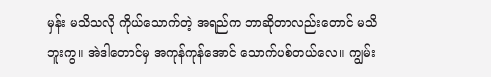မှန်း မသိသလို ကိုယ်သောက်တဲ့ အရည်က ဘာဆိုတာလည်းတောင် မသိဘူးကွ။ အဲဒါတောင်မှ အကုန်ကုန်အောင် သောက်ပစ်တယ်လေ။ ကျွမ်း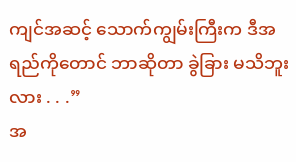ကျင်အဆင့် သောက်ကျွမ်းကြီးက ဒီအရည်ကိုတောင် ဘာဆိုတာ ခွဲခြား မသိဘူးလား . . .”
အ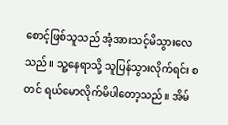စောင့်ဖြစ်သူသည် အံ့အားသင့်မိသွားလေသည်။ သူ့နေရာသို့ သူပြန်သွားလိုက်ရင်း စတင် ရယ်မောလိုက်မိပါတော့သည်။ အိမ်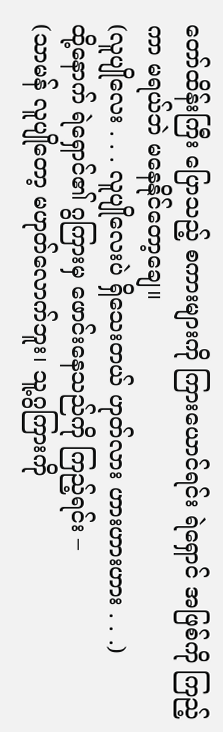တော်ထိန်းကြီး ပြောသည့် စကားများကို ကြားယောင်ရင်း ရဲရှောင် အဖြစ်ကို ကြည့်ကာ မရယ်ဘဲ မနေနိုင်တော့ချေ။
(လူပျိုလေး . . . လူပျိုလေးပဲ ရှိသေးတယ် ဟုတ်လား ဟားဟားဟား . . .)
ထို့နောက် ရဲရှောင်၏ ဂွကြားမှ ဖောင်းနေသည်ကို ကြည့်ရင်း –
(သာမန် လူပျိုတော့ မဟုတ်လောက်ဘူး၊ သူ့ဂွကြားကို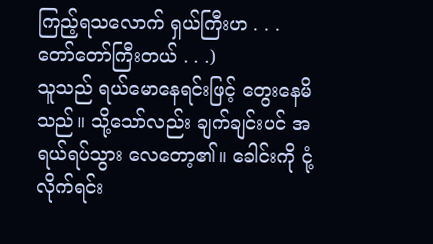ကြည့်ရသလောက် ရှယ်ကြီးဟ . . . တော်တော်ကြီးတယ် . . .)
သူသည် ရယ်မောနေရင်းဖြင့် တွေးနေမိသည်။ သို့သော်လည်း ချက်ချင်းပင် အရယ်ရပ်သွား လေတော့၏။ ခေါင်းကို ငုံ့လိုက်ရင်း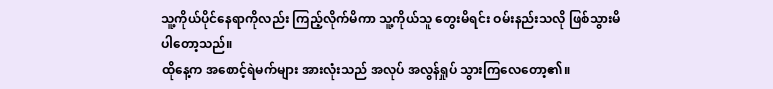သူ့ကိုယ်ပိုင်နေရာကိုလည်း ကြည့်လိုက်မိကာ သူ့ကိုယ်သူ တွေးမိရင်း ဝမ်းနည်းသလို ဖြစ်သွားမိပါတော့သည်။
ထိုနေ့က အစောင့်ရဲမက်များ အားလုံးသည် အလုပ် အလွန်ရှုပ် သွားကြလေတော့၏။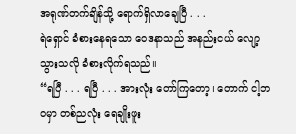အရုဏ်တက်ချိန်သို့ ရောက်ရှိလာချေပြီ . . .
ရဲရှောင် ခံစားနေရသော ဝေဒနာသည် အနည်းငယ် လျော့သွားသလို ခံစားလိုက်ရသည်။
“ရပြီ . . . ရပြီ . . . အားလုံး တော်ကြတော့၊ တောက် ငါ့ဘဝမှာ တစ်ညလုံး ရေချိုးဖူး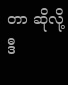တာ ဆိုလို့ ဒီ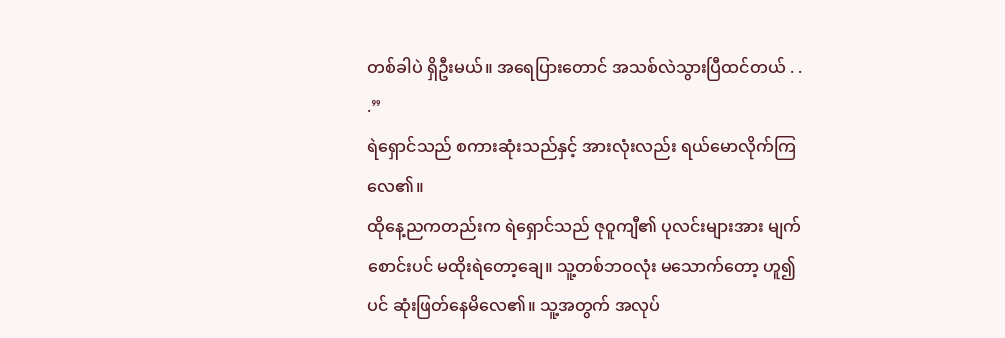တစ်ခါပဲ ရှိဦးမယ်။ အရေပြားတောင် အသစ်လဲသွားပြီထင်တယ် . . .”
ရဲရှောင်သည် စကားဆုံးသည်နှင့် အားလုံးလည်း ရယ်မောလိုက်ကြလေ၏။
ထိုနေ့ညကတည်းက ရဲရှောင်သည် ဇုဝူကျီ၏ ပုလင်းများအား မျက်စောင်းပင် မထိုးရဲတော့ချေ။ သူ့တစ်ဘဝလုံး မသောက်တော့ ဟူ၍ပင် ဆုံးဖြတ်နေမိလေ၏။ သူ့အတွက် အလုပ်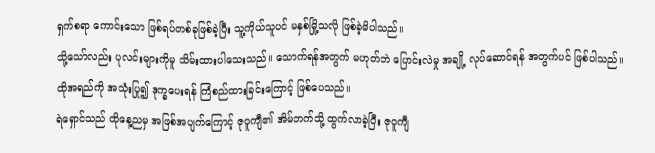ရှက်စရာ ကောင်းသော ဖြစ်ရပ်တစ်ခုဖြစ်ခဲ့ပြီး သူ့ကိုယ်သူပင် မနှစ်မြို့သလို ဖြစ်ခဲ့မိပါသည်။
သို့သော်လည်း ပုလင်းများကိုမူ သိမ်းထားပါသေးသည်။ သောက်ရန်အတွက် မဟုတ်ဘဲ ပြောင်းလဲမှု အချို့ လုပ်ဆောင်ရန် အတွက်ပင် ဖြစ်ပါသည်။
ထိုအရည်ကို အသုံးပြု၍ ဒုက္ခပေးရန် ကြံစည်ထားခြင်းကြောင့် ဖြစ်ပေသည်။
ရဲရှောင်သည် ထိုနေ့ညမှ အဖြစ်အပျက်ကြောင့် ဇုဝူကျီ၏ အိမ်ဘက်သို့ ထွက်လာခဲ့ပြီး ဇုဝူကျီ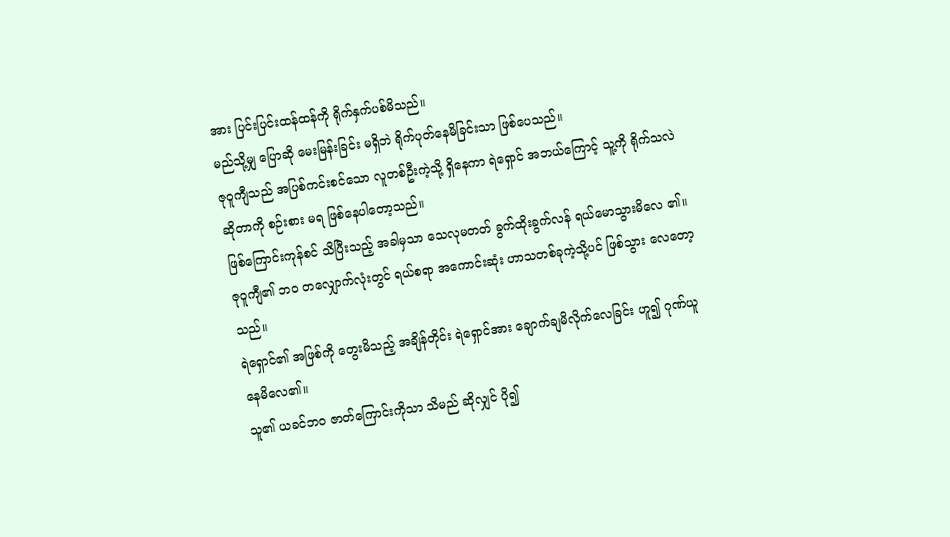အား ပြင်းပြင်းထန်ထန်ကို ရိုက်နှက်ပစ်မိသည်။
မည်သို့မျှ ပြောဆို မေးမြန်းခြင်း မရှိဘဲ ရိုက်ပုတ်နေမိခြင်းသာ ဖြစ်ပေသည်။
ဇုဝူကျီသည် အပြစ်ကင်းစင်သော လူတစ်ဦးကဲ့သို့ ရှိနေကာ ရဲရှောင် အဘယ်ကြောင့် သူ့ကို ရိုက်သလဲ ဆိုတာကို စဉ်းစား မရ ဖြစ်နေပါတော့သည်။
ဖြစ်ကြောင်းကုန်စင် သိပြီးသည့် အခါမှသာ သေလုမတတ် ခွက်ထိုးခွက်လန် ရယ်မောသွားမိလေ ၏။ ဇုဝူကျီ၏ ဘဝ တလျှောက်လုံးတွင် ရယ်စရာ အကောင်းဆုံး ဟာသတစ်ခုကဲ့သို့ပင် ဖြစ်သွား လေတော့သည်။
ရဲရှောင်၏ အဖြစ်ကို တွေးမိသည့် အချိန်တိုင်း ရဲရှောင်အား ချောက်ချမိလိုက်လေခြင်း ဟူ၍ ဂုဏ်ယူနေမိလေ၏။
သူ၏ ယခင်ဘဝ ဇာတ်ကြောင်းကိုသာ သိမည် ဆိုလျှင် ပို၍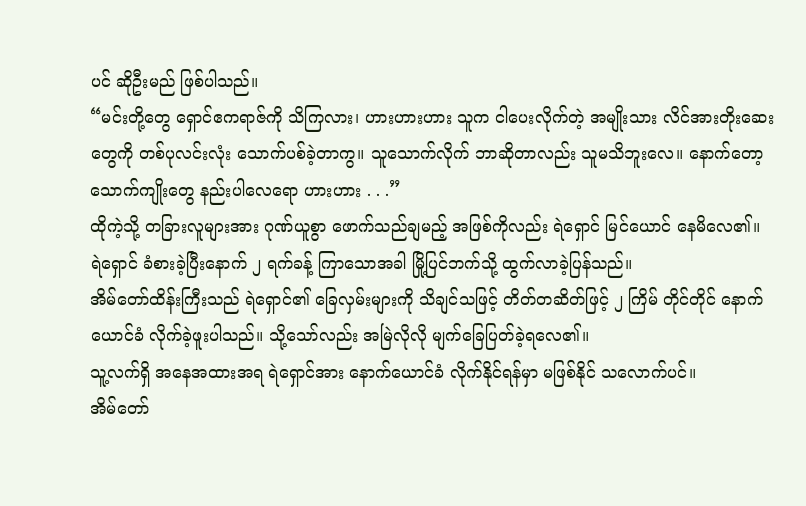ပင် ဆိုဦးမည် ဖြစ်ပါသည်။
“မင်းတို့တွေ ရှောင်ဧကရာဇ်ကို သိကြလား၊ ဟားဟားဟား သူက ငါပေးလိုက်တဲ့ အမျိုးသား လိင်အားတိုးဆေးတွေကို တစ်ပုလင်းလုံး သောက်ပစ်ခဲ့တာကွ။ သူသောက်လိုက် ဘာဆိုတာလည်း သူမသိဘူးလေ။ နောက်တော့ သောက်ကျိုးတွေ နည်းပါလေရော ဟားဟား . . .”
ထိုကဲ့သို့ တခြားလူများအား ဂုဏ်ယူစွာ ဖောက်သည်ချမည့် အဖြစ်ကိုလည်း ရဲရှောင် မြင်ယောင် နေမိလေ၏။
ရဲရှောင် ခံစားခဲ့ပြီးနောက် ၂ ရက်ခန့် ကြာသောအခါ မြို့ပြင်ဘက်သို့ ထွက်လာခဲ့ပြန်သည်။
အိမ်တော်ထိန်းကြီးသည် ရဲရှောင်၏ ခြေလှမ်းများကို သိချင်သဖြင့် တိတ်တဆိတ်ဖြင့် ၂ ကြိမ် တိုင်တိုင် နောက်ယောင်ခံ လိုက်ခဲ့ဖူးပါသည်။ သို့သော်လည်း အမြဲလိုလို မျက်ခြေပြတ်ခဲ့ရလေ၏။
သူ့လက်ရှိ အနေအထားအရ ရဲရှောင်အား နောက်ယောင်ခံ လိုက်နိုင်ရန်မှာ မဖြစ်နိုင် သလောက်ပင်။
အိမ်တော်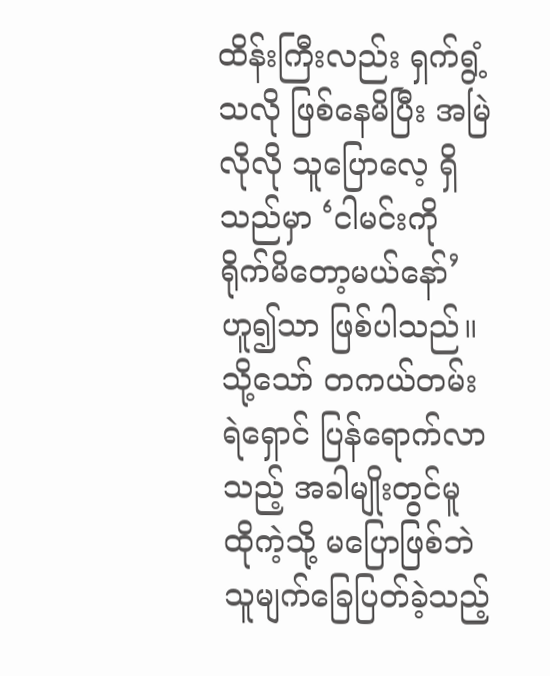ထိန်းကြီးလည်း ရှက်ရွံ့သလို ဖြစ်နေမိပြီး အမြဲလိုလို သူပြောလေ့ ရှိသည်မှာ ‘ငါမင်းကို ရိုက်မိတော့မယ်နော်’ ဟူ၍သာ ဖြစ်ပါသည်။
သို့သော် တကယ်တမ်း ရဲရှောင် ပြန်ရောက်လာသည့် အခါမျိုးတွင်မူ ထိုကဲ့သို့ မပြောဖြစ်ဘဲ သူမျက်ခြေပြတ်ခဲ့သည့်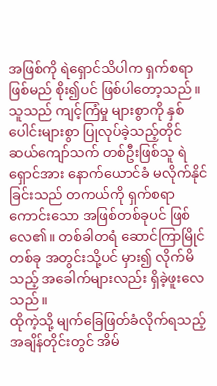အဖြစ်ကို ရဲရှောင်သိပါက ရှက်စရာ ဖြစ်မည် စိုး၍ပင် ဖြစ်ပါတော့သည်။
သူသည် ကျင့်ကြံမှု များစွာကို နှစ်ပေါင်းများစွာ ပြုလုပ်ခဲ့သည့်တိုင် ဆယ်ကျော်သက် တစ်ဦးဖြစ်သူ ရဲရှောင်အား နောက်ယောင်ခံ မလိုက်နိုင်ခြင်းသည် တကယ်ကို ရှက်စရာ ကောင်းသော အဖြစ်တစ်ခုပင် ဖြစ်လေ၏။ တစ်ခါတရံ ဆောင်ကြာမြိုင်တစ်ခု အတွင်းသို့ပင် မှား၍ လိုက်မိသည့် အခေါက်များလည်း ရှိခဲ့ဖူးလေသည်။
ထိုကဲ့သို့ မျက်ခြေဖြတ်ခံလိုက်ရသည့် အချိန်တိုင်းတွင် အိမ်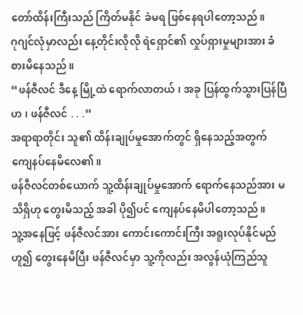တော်ထိန်းကြီးသည် ကြိတ်မနိုင် ခဲမရ ဖြစ်နေရပါတော့သည်။
ဂုဂျင်လုံမှာလည်း နေ့တိုင်းလိုလို ရဲရှောင်၏ လှုပ်ရှားမှုများအား ခံစားမိနေသည်။
“ဖန်ဇီလင် ဒီနေ့ မြို့ထဲ ရောက်လာတယ်၊ အခု ပြန်ထွက်သွားပြန်ပြီဟ၊ ဖန်ဇီလင် . . .”
အရာရာတိုင်း သူ၏ ထိန်းချုပ်မှုအောက်တွင် ရှိနေသည့်အတွက် ကျေနပ်နေမိလေ၏။
ဖန်ဇီလင်တစ်ယောက် သူ့ထိန်းချုပ်မှုအောက် ရောက်နေသည်အား မသိရှိဟု တွေးမိသည့် အခါ ပို၍ပင် ကျေနပ်နေမိပါတော့သည်။
သူ့အနေဖြင့် ဖန်ဇီလင်အား ကောင်းကောင်းကြီး အရူးလုပ်နိုင်မည် ဟူ၍ တွေးနေမိပြီး ဖန်ဇီလင်မှာ သူ့ကိုလည်း အလွန်ယုံကြည်သူ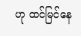ဟု ထင်မြင်နေ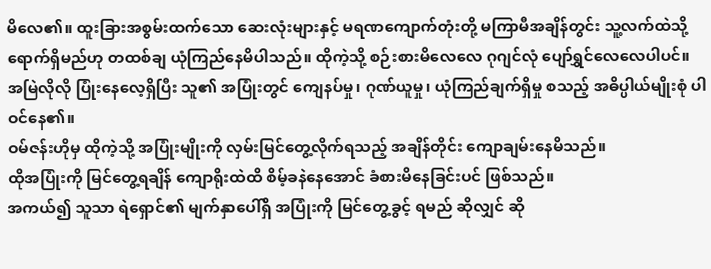မိလေ၏။ ထူးခြားအစွမ်းထက်သော ဆေးလုံးများနှင့် မရဏကျောက်တုံးတို့ မကြာမီအချိန်တွင်း သူ့လက်ထဲသို့ ရောက်ရှိမည်ဟု တထစ်ချ ယုံကြည်နေမိပါသည်။ ထိုကဲ့သို့ စဉ်းစားမိလေလေ ဂုဂျင်လုံ ပျော်ရွှင်လေလေပါပင်။
အမြဲလိုလို ပြုံးနေလေ့ရှိပြီး သူ၏ အပြုံးတွင် ကျေနပ်မှု၊ ဂုဏ်ယူမှု၊ ယုံကြည်ချက်ရှိမှု စသည့် အဓိပ္ပါယ်မျိုးစုံ ပါဝင်နေ၏။
ဝမ်ဇန်းဟိုမှ ထိုကဲ့သို့ အပြုံးမျိုးကို လှမ်းမြင်တွေ့လိုက်ရသည့် အချိန်တိုင်း ကျောချမ်းနေမိသည်။
ထိုအပြုံးကို မြင်တွေ့ရချိန် ကျောရိုးထဲထိ စိမ့်ခနဲနေအောင် ခံစားမိနေခြင်းပင် ဖြစ်သည်။
အကယ်၍ သူသာ ရဲရှောင်၏ မျက်နှာပေါ်ရှိ အပြုံးကို မြင်တွေ့ခွင့် ရမည် ဆိုလျှင် ဆို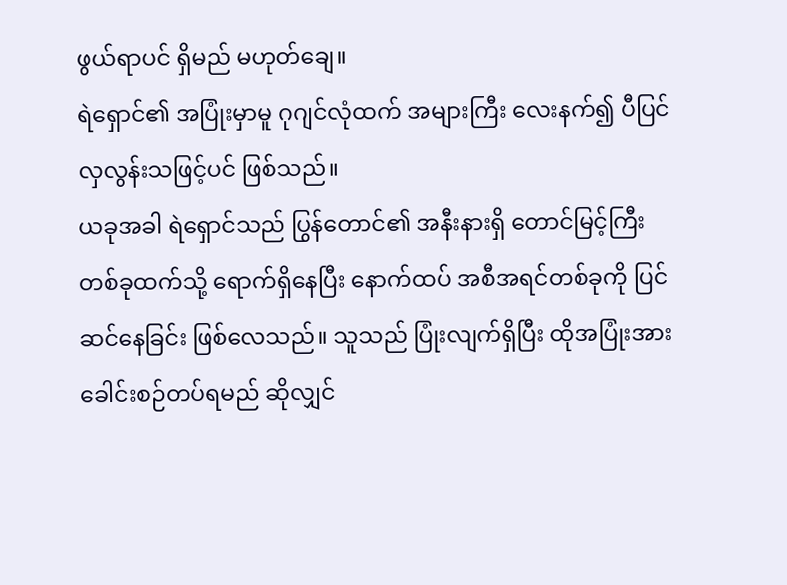ဖွယ်ရာပင် ရှိမည် မဟုတ်ချေ။
ရဲရှောင်၏ အပြုံးမှာမူ ဂုဂျင်လုံထက် အများကြီး လေးနက်၍ ပီပြင်လှလွန်းသဖြင့်ပင် ဖြစ်သည်။
ယခုအခါ ရဲရှောင်သည် ပြွန်တောင်၏ အနီးနားရှိ တောင်မြင့်ကြီး တစ်ခုထက်သို့ ရောက်ရှိနေပြီး နောက်ထပ် အစီအရင်တစ်ခုကို ပြင်ဆင်နေခြင်း ဖြစ်လေသည်။ သူသည် ပြုံးလျက်ရှိပြီး ထိုအပြုံးအား ခေါင်းစဉ်တပ်ရမည် ဆိုလျှင်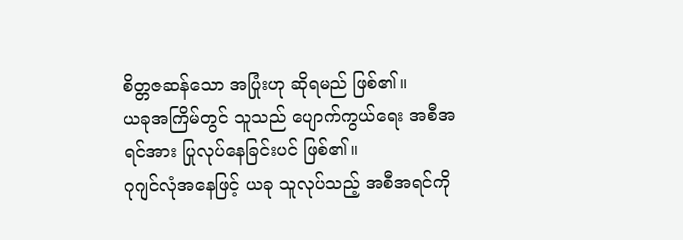စိတ္တဇဆန်သော အပြုံးဟု ဆိုရမည် ဖြစ်၏။
ယခုအကြိမ်တွင် သူသည် ပျောက်ကွယ်ရေး အစီအရင်အား ပြုလုပ်နေခြင်းပင် ဖြစ်၏။
ဂုဂျင်လုံအနေဖြင့် ယခု သူလုပ်သည့် အစီအရင်ကို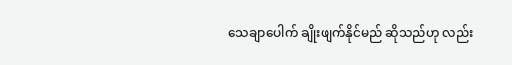သေချာပေါက် ချိုးဖျက်နိုင်မည် ဆိုသည်ဟု လည်း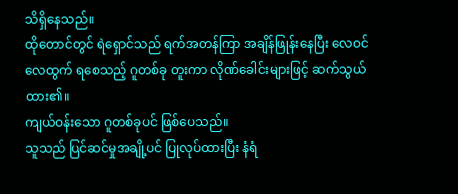သိရှိနေသည်။
ထိုတောင်တွင် ရဲရှောင်သည် ရက်အတန်ကြာ အချိန်ဖြုန်းနေပြီး လေဝင်လေထွက် ရစေသည့် ဂူတစ်ခု တူးကာ လိုဏ်ခေါင်းများဖြင့် ဆက်သွယ်ထား၏။
ကျယ်ဝန်းသော ဂူတစ်ခုပင် ဖြစ်ပေသည်။
သူသည် ပြင်ဆင်မှုအချို့ပင် ပြုလုပ်ထားပြီး နံရံ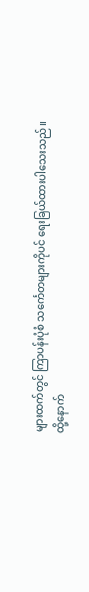များထက်တွင် ကြာပန်းပုံစံ သင်္ကေတများကိုပင် ရေးခြယ်ထားပါသေးသည်။
ထို့နောက်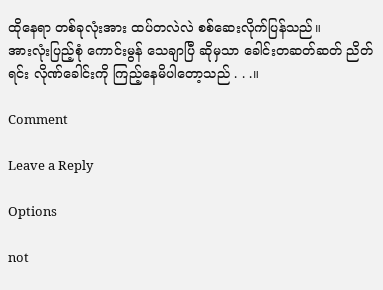ထိုနေရာ တစ်ခုလုံးအား ထပ်တလဲလဲ စစ်ဆေးလိုက်ပြန်သည်။
အားလုံးပြည့်စုံ ကောင်းမွန် သေချာပြီ ဆိုမှသာ ခေါင်းတဆတ်ဆတ် ညိတ်ရင်း လိုဏ်ခေါင်းကို ကြည့်နေမိပါတော့သည် . . .။

Comment

Leave a Reply

Options

not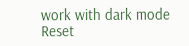work with dark mode
Reset